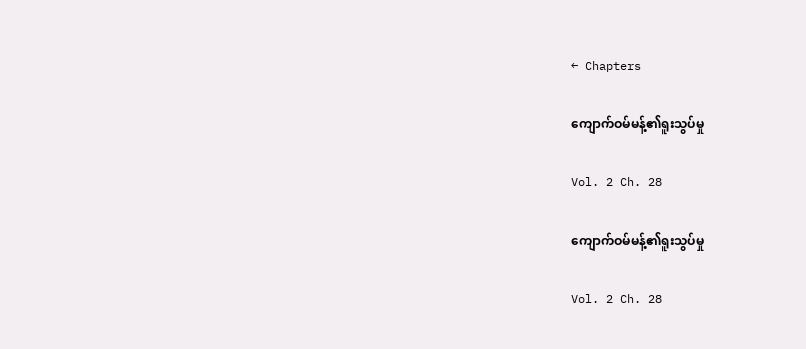← Chapters

ကျောက်ဝမ်မန့်၏ရူးသွပ်မှု

Vol. 2 Ch. 28

ကျောက်ဝမ်မန့်၏ရူးသွပ်မှု

Vol. 2 Ch. 28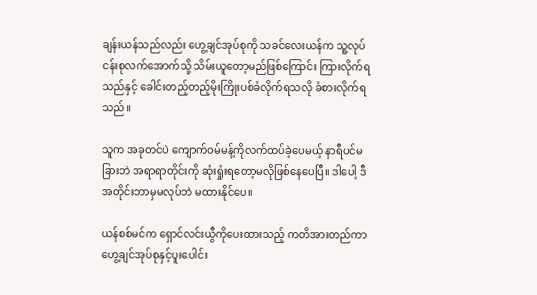ချန်းယန်သည်လည်း ဟွေ့ချင်အုပ်စုကို သခင်လေးယန်က သူ့လုပ်ငန်းစုလက်အောက်သို့ သိမ်းယူတော့မည်ဖြစ်ကြောင်း ကြားလိုက်ရသည်နှင့် ခေါင်းတည့်တည့်မိုးကြိုးပစ်ခံလိုက်ရသလို ခံစားလိုက်ရသည်။

သူက အခုတင်ပဲ ကျောက်ဝမ်မန့်ကိုလက်ထပ်ခဲ့ပေမယ့် နာရီပင်မခြားဘဲ အရာရာတိုင်းကို ဆုံးရှုံးရတော့မလိုဖြစ်နေပေပြီ။ ဒါပေါ့ ဒီအတိုင်းဘာမှမလုပ်ဘဲ မထားနိုင်ပေ။

ယန်စစ်မင်က ရှောင်လင်းယွီကိုပေးထားသည့် ကတိအားတည်ကာ ဟွေ့ချင်အုပ်စုနှင့်ပူးပေါင်း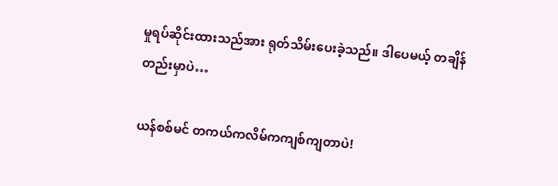မှုရပ်ဆိုင်းထားသည်အား ရုတ်သိမ်းပေးခဲ့သည်။ ဒါပေမယ့် တချိန်တည်းမှာပဲ…

ယန်စစ်မင် တကယ်ကလိမ်ကကျစ်ကျတာပဲ!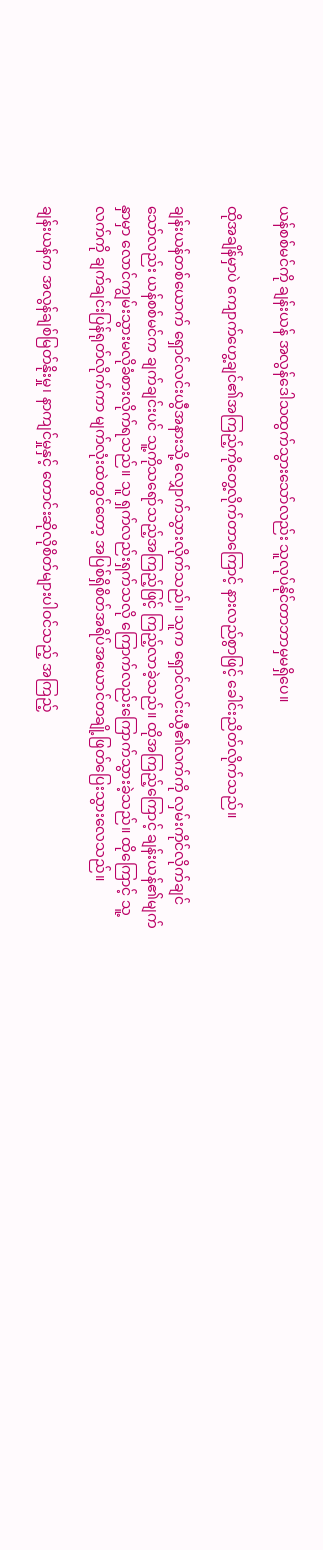ယန်စစ်မင်ကို ချန်းယန် အလွန်ဒေါသထွက်သွားသော်လည်း သူလုပ်နိုင်တာဘာမှမရှိပေ။

ထိုအချိန်မှာပဲ ကျောက်ဟွေ့ချင်၏အကြည့်ကိုတွေ့လိုက်တာကြောင့် နားလည်စွာဖြင့် ခေါင်းညိတ်လိုက်သည်။

ချန်းယန်တစ်ယောက် ရှောင်လင်းယွီအနားသို့ လျှောက်သွားလိုက်သည်။ သူက ရှောင်လင်းယွီ၏လက်ကို လှမ်းကိုင်လိုက်ချင်သော်လည်း ယန်စစ်မင်က ချက်ချင်းပင် သူ့ကိုသရော်သည့်အကြည့်ဖြင့် ကြည့်လာခဲ့သည်။ ထိုအကြည့်ကြောင့် ချန်းယန်၏မျက်နှာမှာ လောင်ကျွမ်းသွားမလိုခံစားလိုက်ရသည်။ သူ ရှက်လည်းရှက်သလို ကြောက်လည်းကြောက်သွားခဲ့သည်။ ထိုကြောင့် သူ့လက်ကို ချက်ချင်းပြန်ရုတ်လိုက်ကာ မျက်လုံးထဲတွင်တော့ အပြစ်ရှိစိတ်အရိပ်အယောင်တချို့ဖြတ်ပြေးသွားလေသည်။

ချန်းယန်က အလွန်ချစ်မြတ်နိုးမှု၊ နာကျင်မှုနှင့် တောင်းဆိုလိုစိတ်များပါဝင်သည့် အကြည့်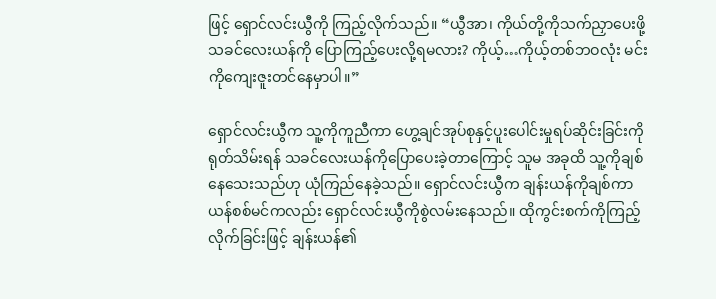ဖြင့် ရှောင်လင်းယွီကို ကြည့်လိုက်သည်။ “ယွီအာ၊ ကိုယ်တို့ကိုသက်ညှာပေးဖို့ သခင်လေးယန်ကို ပြောကြည့်ပေးလို့ရမလား? ကိုယ့်…ကိုယ့်တစ်ဘဝလုံး မင်းကိုကျေးဇူးတင်နေမှာပါ။”

ရှောင်လင်းယွီက သူ့ကိုကူညီကာ ဟွေ့ချင်အုပ်စုနှင့်ပူးပေါင်းမှုရပ်ဆိုင်းခြင်းကို ရုတ်သိမ်းရန် သခင်လေးယန်ကိုပြောပေးခဲ့တာကြောင့် သူမ အခုထိ သူ့ကိုချစ်နေသေးသည်ဟု ယုံကြည်နေခဲ့သည်။ ရှောင်လင်းယွီက ချန်းယန်ကိုချစ်ကာ ယန်စစ်မင်ကလည်း ရှောင်လင်းယွီကိုစွဲလမ်းနေသည်။ ထိုကွင်းစက်ကိုကြည့်လိုက်ခြင်းဖြင့် ချန်းယန်၏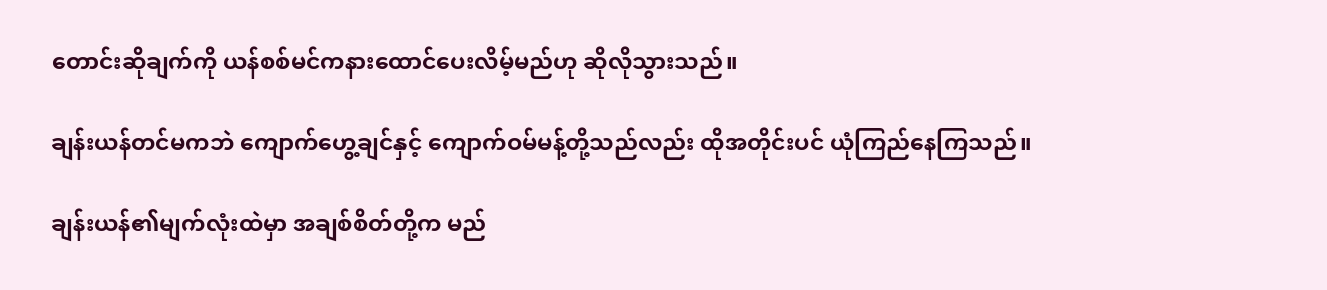တောင်းဆိုချက်ကို ယန်စစ်မင်ကနားထောင်ပေးလိမ့်မည်ဟု ဆိုလိုသွားသည်။

ချန်းယန်တင်မကဘဲ ကျောက်ဟွေ့ချင်နှင့် ကျောက်ဝမ်မန့်တို့သည်လည်း ထိုအတိုင်းပင် ယုံကြည်နေကြသည်။

ချန်းယန်၏မျက်လုံးထဲမှာ အချစ်စိတ်တို့က မည်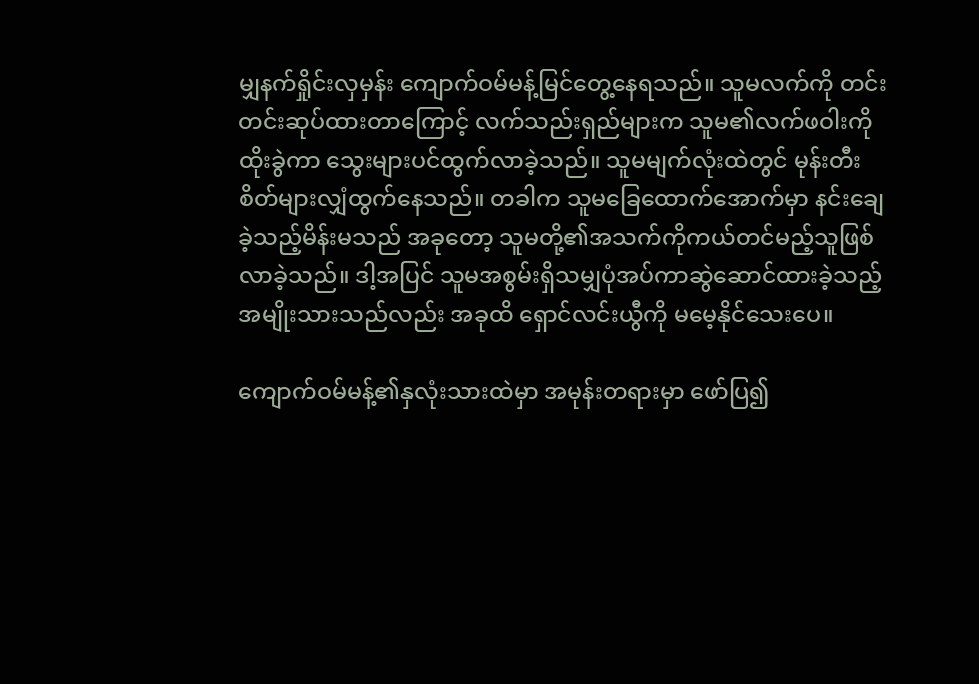မျှနက်ရှိုင်းလှမှန်း ကျောက်ဝမ်မန့်မြင်တွေ့နေရသည်။ သူမလက်ကို တင်းတင်းဆုပ်ထားတာကြောင့် လက်သည်းရှည်များက သူမ၏လက်ဖဝါးကိုထိုးခွဲကာ သွေးများပင်ထွက်လာခဲ့သည်။ သူမမျက်လုံးထဲတွင် မုန်းတီးစိတ်များလျှံထွက်နေသည်။ တခါက သူမခြေထောက်အောက်မှာ နင်းချေခဲ့သည့်မိန်းမသည် အခုတော့ သူမတို့၏အသက်ကိုကယ်တင်မည့်သူဖြစ်လာခဲ့သည်။ ဒါ့အပြင် သူမအစွမ်းရှိသမျှပုံအပ်ကာဆွဲဆောင်ထားခဲ့သည့်အမျိုးသားသည်လည်း အခုထိ ရှောင်လင်းယွီကို မမေ့နိုင်သေးပေ။

ကျောက်ဝမ်မန့်၏နှလုံးသားထဲမှာ အမုန်းတရားမှာ ဖော်ပြ၍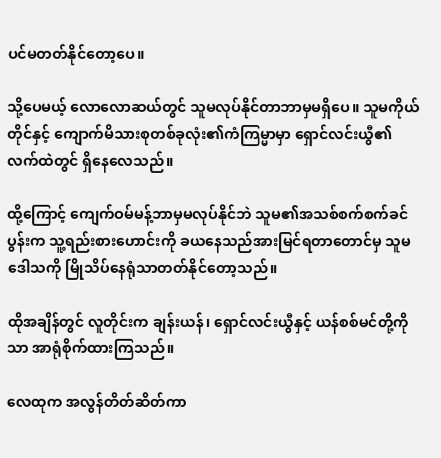ပင်မတတ်နိုင်တော့ပေ။

သို့ပေမယ့် လောလောဆယ်တွင် သူမလုပ်နိုင်တာဘာမှမရှိပေ။ သူမကိုယ်တိုင်နှင့် ကျောက်မိသားစုတစ်ခုလုံး၏ကံကြမ္မာမှာ ရှောင်လင်းယွီ၏လက်ထဲတွင် ရှိနေလေသည်။

ထို့ကြောင့် ကျေက်ဝမ်မန့်ဘာမှမလုပ်နိုင်ဘဲ သူမ၏အသစ်စက်စက်ခင်ပွန်းက သူ့ရည်းစားဟောင်းကို ခယနေသည်အားမြင်ရတာတောင်မှ သူမဒေါသကို မြိုသိပ်နေရုံသာတတ်နိုင်တော့သည်။

ထိုအချိန်တွင် လူတိုင်းက ချန်းယန်၊ ရှောင်လင်းယွီနှင့် ယန်စစ်မင်တို့ကိုသာ အာရုံစိုက်ထားကြသည်။

လေထုက အလွန်တိတ်ဆိတ်ကာ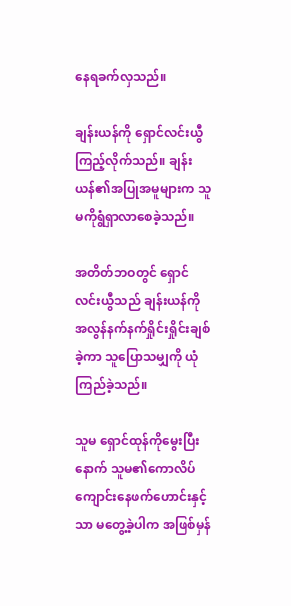နေရခက်လှသည်။

ချန်းယန်ကို ရှောင်လင်းယွီကြည့်လိုက်သည်။ ချန်းယန်၏အပြုအမူများက သူမကိုရွံရှာလာစေခဲ့သည်။

အတိတ်ဘဝတွင် ရှောင်လင်းယွီသည် ချန်းယန်ကို အလွန်နက်နက်ရှိုင်းရှိုင်းချစ်ခဲ့ကာ သူပြောသမျှကို ယုံကြည်ခဲ့သည်။

သူမ ရှောင်ထုန်ကိုမွေးပြီးနောက် သူမ၏ကောလိပ်ကျောင်းနေဖက်ဟောင်းနှင့်သာ မတွေ့ခဲ့ပါက အဖြစ်မှန်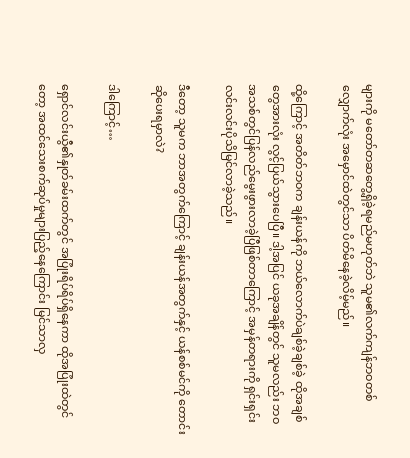များကို မတော်တဆတွေ့ရှိခဲ့ရမည်မဟုတ်ဘဲ သူမ၏လက်ကျန်ဘဝတစ်လျှောက်လုံး အမှောင်ထဲတွင်သာ ပိတ်မိနေခဲ့လိမ့်မည်။

ထို့ကြောင့် အတိတ်ဘဝက ချန်းယန်ကို ဘယ်လောက်ပဲချစ်ခဲ့ချစ်ခဲ့ ထိုအချစ်တွေအားလုံး လွင့်ပြယ်သွားပေပြီ။ ဒါ့အပြင် ယခုအချိန်တွင် သူမလည်း ဘဝအသစ်တွင်ပြန်လည်မွေးဖွားလာခဲ့ပြီဖြစ်တာကြောင့် အမှန်တရားကို ရှင်းရှင်းလင်းလင်းပိုသိမြင်လာခဲ့သည်။

ဒီတော့ သူမက ဘာအတွက်ကြောင့် ချန်းယန်အတွက်နှင့် ယန်စစ်မင်ကို တောင်းဆိုပေးရမှာလဲ?

ဒါကြောင့်…

ရှောင်လင်းယွီ၏နှုတ်ခမ်းထက်တွင် အပြုံးရိပ်ရိပ်ရှိနေကာ ထိုအပြုံးထဲတွင်တော့ အထင်သေးစက်ဆုပ်မှုများပြည့်နေကြောင်း မြင်သာလှ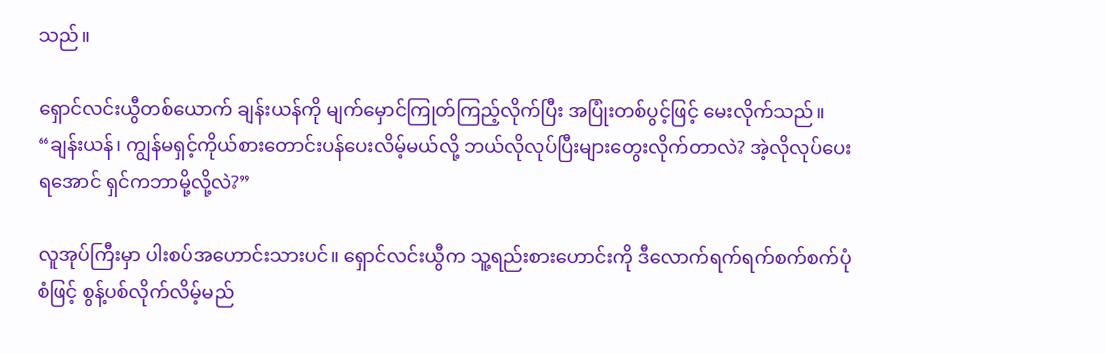သည်။

ရှောင်လင်းယွီတစ်ယောက် ချန်းယန်ကို မျက်မှောင်ကြုတ်ကြည့်လိုက်ပြီး အပြုံးတစ်ပွင့်ဖြင့် မေးလိုက်သည်။ “ချန်းယန်၊ ကျွန်မရှင့်ကိုယ်စားတောင်းပန်ပေးလိမ့်မယ်လို့ ဘယ်လိုလုပ်ပြီးများတွေးလိုက်တာလဲ? အဲ့လိုလုပ်ပေးရအောင် ရှင်ကဘာမို့လို့လဲ?”

လူအုပ်ကြီးမှာ ပါးစပ်အဟောင်းသားပင်။ ရှောင်လင်းယွီက သူ့ရည်းစားဟောင်းကို ဒီလောက်ရက်ရက်စက်စက်ပုံစံဖြင့် စွန့်ပစ်လိုက်လိမ့်မည်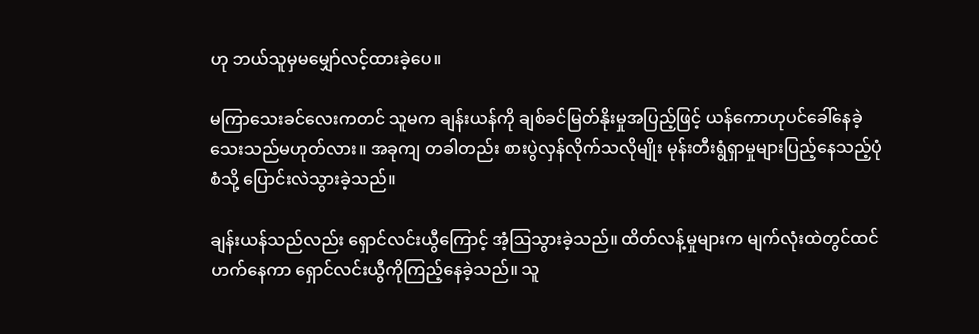ဟု ဘယ်သူမှမမျှော်လင့်ထားခဲ့ပေ။

မကြာသေးခင်လေးကတင် သူမက ချန်းယန်ကို ချစ်ခင်မြတ်နိုးမှုအပြည့်ဖြင့် ယန်ကောဟုပင်ခေါ်နေခဲ့သေးသည်မဟုတ်လား။ အခုကျ တခါတည်း စားပွဲလှန်လိုက်သလိုမျိုး မုန်းတီးရွံရှာမှုများပြည့်နေသည့်ပုံစံသို့ ပြောင်းလဲသွားခဲ့သည်။

ချန်းယန်သည်လည်း ရှောင်လင်းယွီကြောင့် အံ့ဩသွားခဲ့သည်။ ထိတ်လန့်မှုများက မျက်လုံးထဲတွင်ထင်ဟက်နေကာ ရှောင်လင်းယွီကိုကြည့်နေခဲ့သည်။ သူ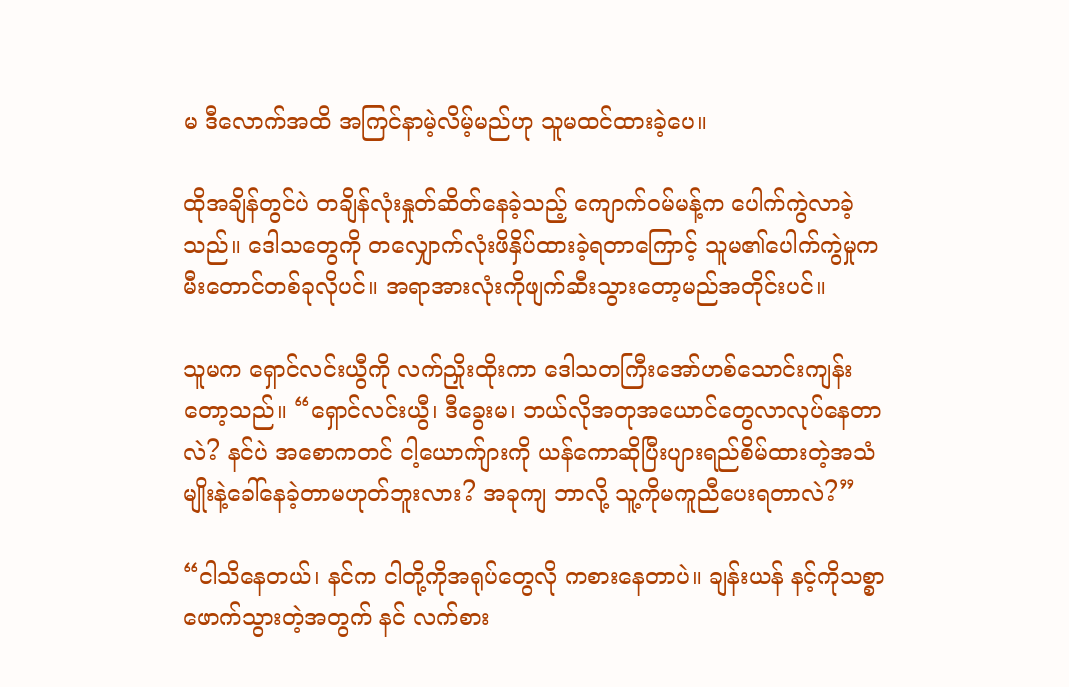မ ဒီလောက်အထိ အကြင်နာမဲ့လိမ့်မည်ဟု သူမထင်ထားခဲ့ပေ။

ထိုအချိန်တွင်ပဲ တချိန်လုံးနှုတ်ဆိတ်နေခဲ့သည့် ကျောက်ဝမ်မန့်က ပေါက်ကွဲလာခဲ့သည်။ ဒေါသတွေကို တလျှောက်လုံးဖိနှိပ်ထားခဲ့ရတာကြောင့် သူမ၏ပေါက်ကွဲမှုက မီးတောင်တစ်ခုလိုပင်။ အရာအားလုံးကိုဖျက်ဆီးသွားတော့မည်အတိုင်းပင်။

သူမက ရှောင်လင်းယွီကို လက်ညှိုးထိုးကာ ဒေါသတကြီးအော်ဟစ်သောင်းကျန်းတော့သည်။ “ရှောင်လင်းယွီ၊ ဒီခွေးမ၊ ဘယ်လိုအတုအယောင်တွေလာလုပ်နေတာလဲ? နင်ပဲ အစောကတင် ငါ့ယောက်ျားကို ယန်ကောဆိုပြီးပျားရည်စိမ်ထားတဲ့အသံမျိုးနဲ့ခေါ်နေခဲ့တာမဟုတ်ဘူးလား? အခုကျ ဘာလို့ သူ့ကိုမကူညီပေးရတာလဲ?”

“ငါသိနေတယ်၊ နင်က ငါတို့ကိုအရုပ်တွေလို ကစားနေတာပဲ။ ချန်းယန် နင့်ကိုသစ္စာဖောက်သွားတဲ့အတွက် နင် လက်စား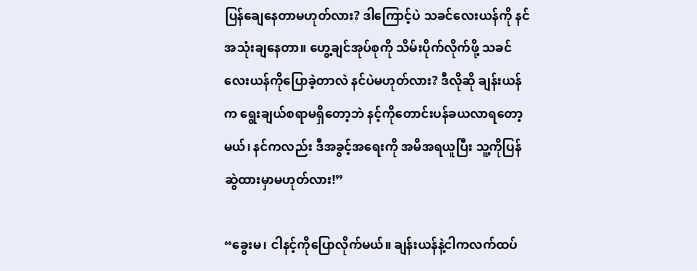ပြန်ချေနေတာမဟုတ်လား? ဒါကြောင့်ပဲ သခင်လေးယန်ကို နင်အသုံးချနေတာ။ ဟွေ့ချင်အုပ်စုကို သိမ်းပိုက်လိုက်ဖို့ သခင်လေးယန်ကိုပြောခဲ့တာလဲ နင်ပဲမဟုတ်လား? ဒီလိုဆို ချန်းယန်က ရွေးချယ်စရာမရှိတော့ဘဲ နင့်ကိုတောင်းပန်ခယလာရတော့မယ်၊ နင်ကလည်း ဒီအခွင့်အရေးကို အမိအရယူပြီး သူ့ကိုပြန်ဆွဲထားမှာမဟုတ်လား!”

“ခွေးမ၊ ငါနင့်ကိုပြောလိုက်မယ်။ ချန်းယန်နဲ့ငါကလက်ထပ်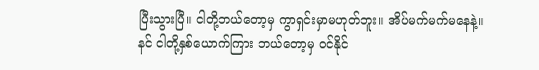ပြီးသွားပြီ။ ငါတို့ဘယ်တော့မှ ကွာရှင်းမှာမဟုတ်ဘူး။ အိပ်မက်မက်မနေနဲ့။ နင် ငါတို့နှစ်ယောက်ကြား ဘယ်တော့မှ ဝင်နိုင်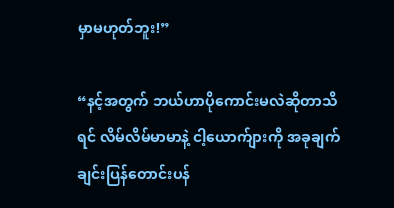မှာမဟုတ်ဘူး!”

“နင့်အတွက် ဘယ်ဟာပိုကောင်းမလဲဆိုတာသိရင် လိမ်လိမ်မာမာနဲ့ ငါ့ယောက်ျားကို အခုချက်ချင်းပြန်တောင်းပန်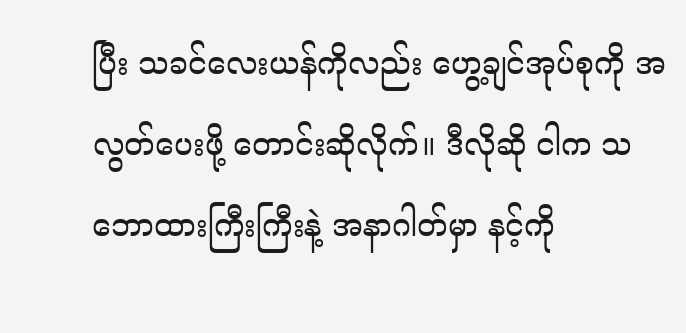ပြီး သခင်လေးယန်ကိုလည်း ဟွေ့ချင်အုပ်စုကို အလွတ်ပေးဖို့ တောင်းဆိုလိုက်။ ဒီလိုဆို ငါက သဘောထားကြီးကြီးနဲ့ အနာဂါတ်မှာ နင့်ကို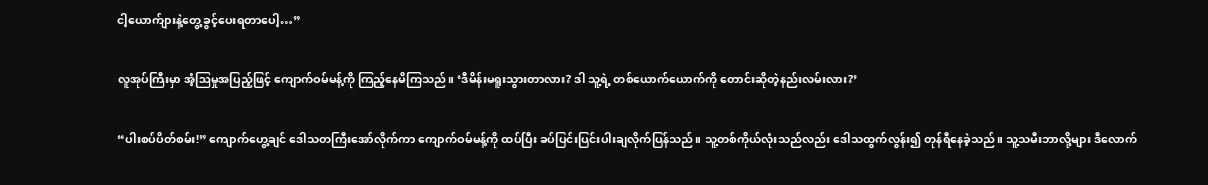ငါ့ယောက်ျားနဲ့တွေ့ခွင့်ပေးရတာပေါ့…”

လူအုပ်ကြီးမှာ အံ့ဩမှုအပြည့်ဖြင့် ကျောက်ဝမ်မန့်ကို ကြည့်နေမိကြသည်။ ‘ဒီမိန်းမရူးသွားတာလား? ဒါ သူ့ရဲ့ တစ်ယောက်ယောက်ကို တောင်းဆိုတဲ့နည်းလမ်းလား?’

“ပါးစပ်ပိတ်စမ်း!” ကျောက်ဟွေ့ချင် ဒေါသတကြီးအော်လိုက်ကာ ကျောက်ဝမ်မန့်ကို ထပ်ပြီး ခပ်ပြင်းပြင်းပါးချလိုက်ပြန်သည်။ သူ့တစ်ကိုယ်လုံးသည်လည်း ဒေါသထွက်လွန်း၍ တုန်ရီနေခဲ့သည်။ သူ့သမီးဘာလို့များ ဒီလောက်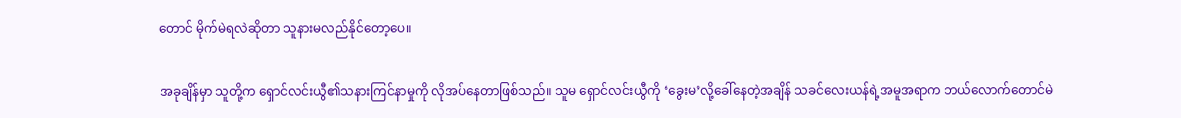တောင် မိုက်မဲရလဲဆိုတာ သူနားမလည်နိုင်တော့ပေ။

အခုချိန်မှာ သူတို့က ရှောင်လင်းယွီ၏သနားကြင်နာမှုကို လိုအပ်နေတာဖြစ်သည်။ သူမ ရှောင်လင်းယွီကို ‘ခွေးမ’လို့ခေါ်နေတဲ့အချိန် သခင်လေးယန်ရဲ့အမူအရာက ဘယ်လောက်တောင်မဲ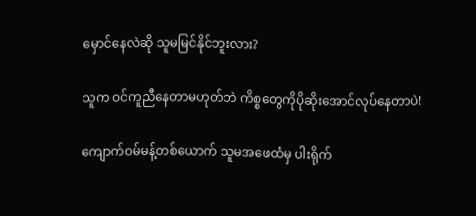မှောင်နေလဲဆို သူမမြင်နိုင်ဘူးလား?

သူက ဝင်ကူညီနေတာမဟုတ်ဘဲ ကိစ္စတွေကိုပိုဆိုးအောင်လုပ်နေတာပဲ!

ကျောက်ဝမ်မန့်တစ်ယောက် သူမအဖေထံမှ ပါးရိုက်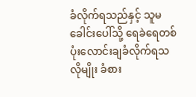ခံလိုက်ရသည်နှင့် သူမခေါင်းပေါ်သို့ ရေခဲရေတစ်ပုံးလောင်းချခံလိုက်ရသလိုမျိုး ခံစား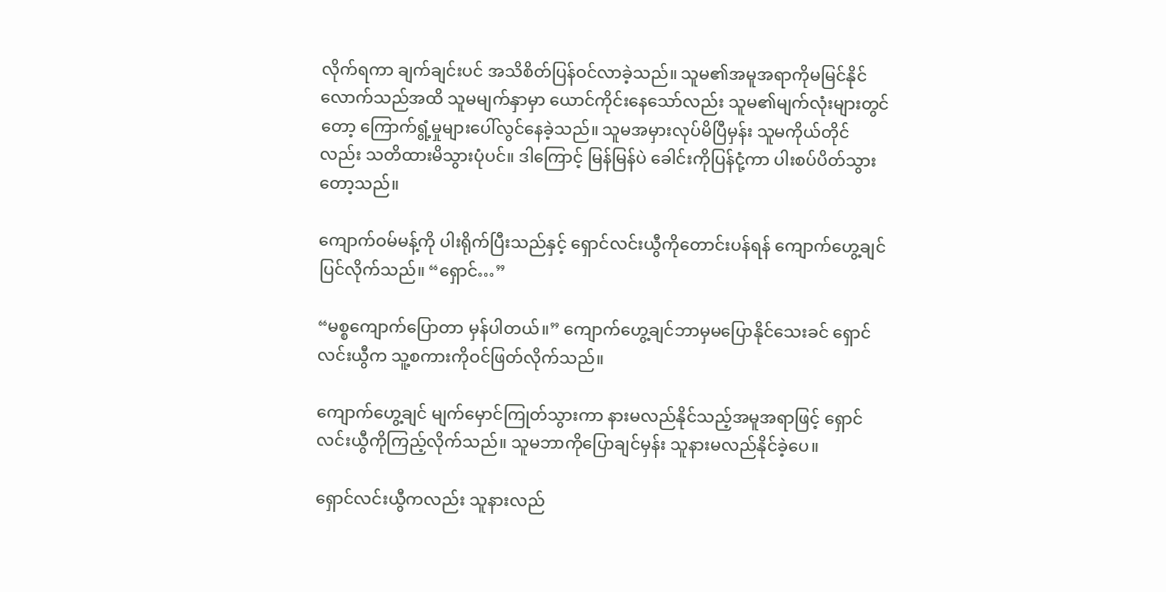လိုက်ရကာ ချက်ချင်းပင် အသိစိတ်ပြန်ဝင်လာခဲ့သည်။ သူမ၏အမူအရာကိုမမြင်နိုင်လောက်သည်အထိ သူမမျက်နှာမှာ ယောင်ကိုင်းနေသော်လည်း သူမ၏မျက်လုံးများတွင်တော့ ကြောက်ရွံ့မှုများပေါ်လွင်နေခဲ့သည်။ သူမအမှားလုပ်မိပြီမှန်း သူမကိုယ်တိုင်လည်း သတိထားမိသွားပုံပင်။ ဒါကြောင့် မြန်မြန်ပဲ ခေါင်းကိုပြန်ငုံ့ကာ ပါးစပ်ပိတ်သွားတော့သည်။

ကျောက်ဝမ်မန့်ကို ပါးရိုက်ပြီးသည်နှင့် ရှောင်လင်းယွီကိုတောင်းပန်ရန် ကျောက်ဟွေ့ချင်ပြင်လိုက်သည်။ “ရှောင်…”

“မစ္စကျောက်ပြောတာ မှန်ပါတယ်။” ကျောက်ဟွေ့ချင်ဘာမှမပြောနိုင်သေးခင် ရှောင်လင်းယွီက သူ့စကားကိုဝင်ဖြတ်လိုက်သည်။

ကျောက်ဟွေ့ချင် မျက်မှောင်ကြုတ်သွားကာ နားမလည်နိုင်သည့်အမူအရာဖြင့် ရှောင်လင်းယွီကိုကြည့်လိုက်သည်။ သူမဘာကိုပြောချင်မှန်း သူနားမလည်နိုင်ခဲ့ပေ။

ရှောင်လင်းယွီကလည်း သူနားလည်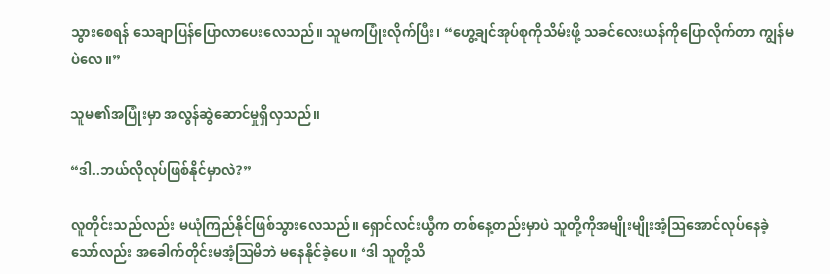သွားစေရန် သေချာပြန်ပြောလာပေးလေသည်။ သူမကပြုံးလိုက်ပြီး၊ “ဟွေ့ချင်အုပ်စုကိုသိမ်းဖို့ သခင်လေးယန်ကိုပြောလိုက်တာ ကျွန်မပဲလေ။”

သူမ၏အပြုံးမှာ အလွန်ဆွဲဆောင်မှုရှိလှသည်။

“ဒါ..ဘယ်လိုလုပ်ဖြစ်နိုင်မှာလဲ?”

လူတိုင်းသည်လည်း မယုံကြည်နိုင်ဖြစ်သွားလေသည်။ ရှောင်လင်းယွီက တစ်နေ့တည်းမှာပဲ သူတို့ကိုအမျိုးမျိုးအံ့ဩအောင်လုပ်နေခဲ့သော်လည်း အခေါက်တိုင်းမအံ့ဩမိဘဲ မနေနိုင်ခဲ့ပေ။ ‘ဒါ သူတို့သိ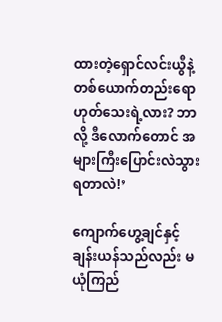ထားတဲ့ရှောင်လင်းယွီနဲ့ တစ်ယောက်တည်းရောဟုတ်သေးရဲ့လား? ဘာလို့ ဒီလောက်တောင် အများကြီးပြောင်းလဲသွားရတာလဲ!’

ကျောက်ဟွေ့ချင်နှင့်ချန်းယန်သည်လည်း မယုံကြည်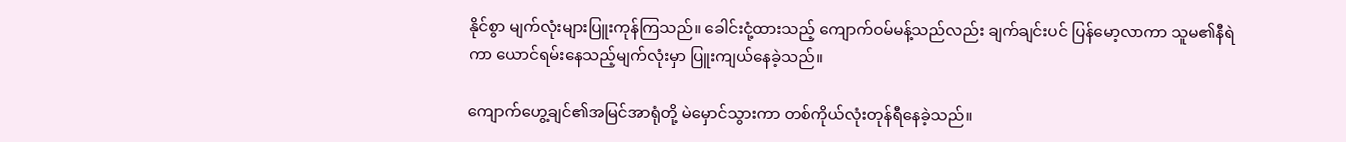နိုင်စွာ မျက်လုံးများပြူးကုန်ကြသည်။ ခေါင်းငုံ့ထားသည့် ကျောက်ဝမ်မန့်သည်လည်း ချက်ချင်းပင် ပြန်မော့လာကာ သူမ၏နီရဲကာ ယောင်ရမ်းနေသည့်မျက်လုံးမှာ ပြူးကျယ်နေခဲ့သည်။

ကျောက်ဟွေ့ချင်၏အမြင်အာရုံတို့ မဲမှောင်သွားကာ တစ်ကိုယ်လုံးတုန်ရီနေခဲ့သည်။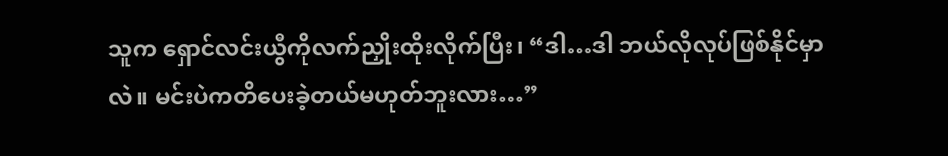သူက ရှောင်လင်းယွီကိုလက်ညှိုးထိုးလိုက်ပြီး၊ “ဒါ…ဒါ ဘယ်လိုလုပ်ဖြစ်နိုင်မှာလဲ။ မင်းပဲကတိပေးခဲ့တယ်မဟုတ်ဘူးလား…”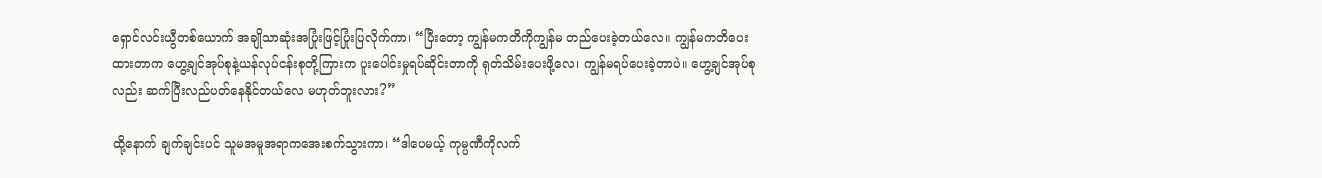ရှောင်လင်းယွီတစ်ယောက် အချိုသာဆုံးအပြုံးဖြင့်ပြုံးပြလိုက်ကာ၊ “ပြီးတော့ ကျွန်မကတိကိုကျွန်မ တည်ပေးခဲ့တယ်လေ။ ကျွန်မကတိပေးထားတာက ဟွေ့ချင်အုပ်စုနဲ့ယန်လုပ်ငန်းစုတို့ကြားက ပူးပေါင်းမှုရပ်ဆိုင်းတာကို ရုတ်သိမ်းပေးဖို့လေ၊ ကျွန်မရပ်ပေးခဲ့တာပဲ။ ဟွေ့ချင်အုပ်စုလည်း ဆက်ပြီးလည်ပတ်နေနိုင်တယ်လေ မဟုတ်ဘူးလား?”

ထို့နောက် ချက်ချင်းပင် သူမအမူအရာကအေးစက်သွားကာ၊ “ဒါပေမယ့် ကုမ္ပဏီကိုလက်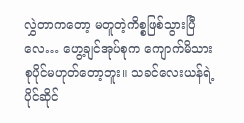လွှဲတာကတော့ မတူတဲ့ကိစ္စဖြစ်သွားပြီလေ… ဟွေ့ချင်အုပ်စုက ကျောက်မိသားစုပိုင်မဟုတ်တော့ဘူး။ သခင်လေးယန်ရဲ့ပိုင်ဆိုင်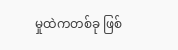မှုထဲကတစ်ခု ဖြစ်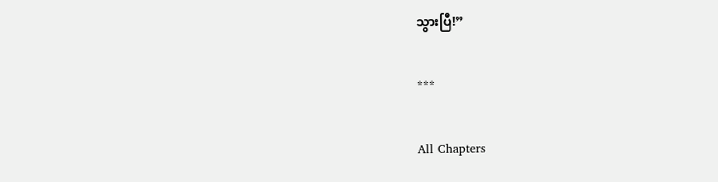သွားပြီ!”

***

All Chapters